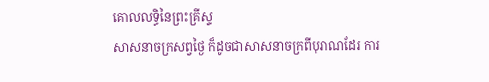គោលលទ្ធិនៃព្រះគ្រីស្ទ
សាសនាចក្រសព្វថ្ងៃ ក៏ដូចជាសាសនាចក្រពីបុរាណដែរ ការ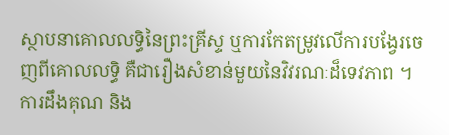ស្ថាបនាគោលលទ្ធិនៃព្រះគ្រីស្ទ ឬការកែតម្រូវលើការបង្វែរចេញពីគោលលទ្ធិ គឺជារឿងសំខាន់មួយនៃវិវរណៈដ៏ទេវភាព ។
ការដឹងគុណ និង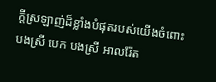ក្ដីស្រឡាញ់ដ៏ខ្លាំងបំផុតរបស់យើងចំពោះបងស្រី បេក បងស្រី អាលរ៉ែត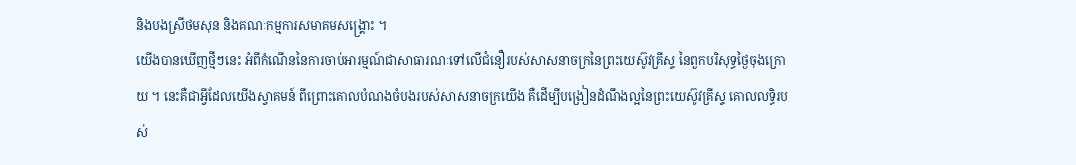និងបងស្រីថមសុន និងគណៈកម្មការសមាគមសង្គ្រោះ ។
យើងបានឃើញថ្មីៗនេះ អំពីកំណើននៃការចាប់អារម្មណ៍ជាសាធារណៈទៅលើជំនឿរបស់សាសនាចក្រនៃព្រះយេស៊ូវគ្រីស្ទ នៃពួកបរិសុទ្ធថ្ងៃចុងក្រោយ ។ នេះគឺជាអ្វីដែលយើងស្វាគមន៍ ពីព្រោះគោលបំណងចំបងរបស់សាសនាចក្រយើង គឺដើម្បីបង្រៀនដំណឹងល្អនៃព្រះយេស៊ូវគ្រីស្ទ គោលលទ្ធិរបស់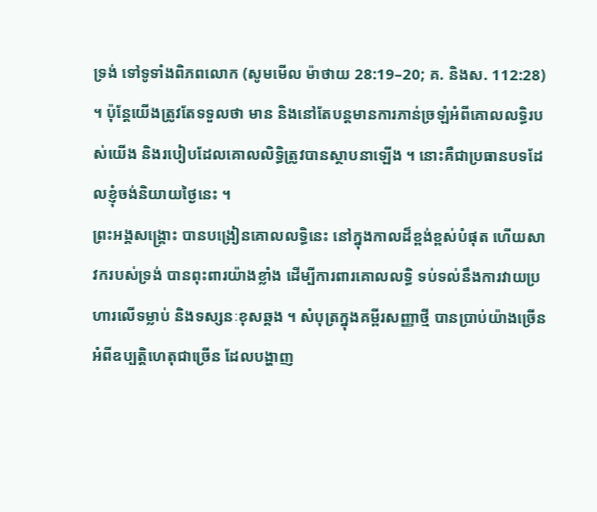ទ្រង់ ទៅទូទាំងពិភពលោក (សូមមើល ម៉ាថាយ 28:19–20; គ. និងស. 112:28) ។ ប៉ុន្តែយើងត្រូវតែទទួលថា មាន និងនៅតែបន្ដមានការភាន់ច្រឡំអំពីគោលលទ្ធិរបស់យើង និងរបៀបដែលគោលលិទ្ធិត្រូវបានស្ថាបនាឡើង ។ នោះគឺជាប្រធានបទដែលខ្ញុំចង់និយាយថ្ងៃនេះ ។
ព្រះអង្គសង្គ្រោះ បានបង្រៀនគោលលទ្ធិនេះ នៅក្នុងកាលដ៏ខ្ពង់ខ្ពស់បំផុត ហើយសាវករបស់ទ្រង់ បានពុះពារយ៉ាងខ្លាំង ដើម្បីការពារគោលលទ្ធិ ទប់ទល់នឹងការវាយប្រហារលើទម្លាប់ និងទស្សនៈខុសឆ្គង ។ សំបុត្រក្នុងគម្ពីរសញ្ញាថ្មី បានប្រាប់យ៉ាងច្រើនអំពីឧប្បត្តិហេតុជាច្រើន ដែលបង្ហាញ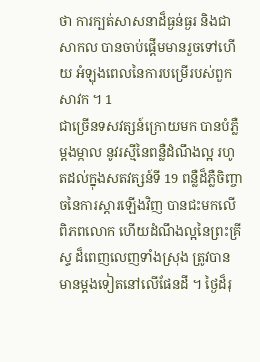ថា ការក្បត់សាសនាដ៏ធ្ងន់ធ្ងរ និងជាសាកល បានចាប់ផ្ដើមមានរួចទៅហើយ អំឡុងពេលនៃការបម្រើរបស់ពួកសាវក ។ 1
ជាច្រើនទសវត្សន៍ក្រោយមក បានបំភ្លឺម្ដងម្កាល នូវរស្មីនៃពន្លឺដំណឹងល្អ រហូតដល់ក្នុងសតវត្សន៍ទី 19 ពន្លឺដ៏ភ្លឺចិញ្ចាចនៃការស្ដារឡើងវិញ បានជះមកលើពិភពលោក ហើយដំណឹងល្អនៃព្រះគ្រីស្ទ ដ៏ពេញលេញទាំងស្រុង ត្រូវបានមានម្ដងទៀតនៅលើផែនដី ។ ថ្ងៃដ៏រុ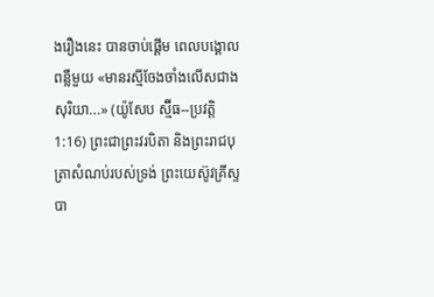ងរឿងនេះ បានចាប់ផ្ដើម ពេលបង្គោលពន្លឺមួយ «មានរស្មីចែងចាំងលើសជាងសុរិយា...» (យ៉ូសែប ស្ម៊ីធ--ប្រវត្តិ 1:16) ព្រះជាព្រះវរបិតា និងព្រះរាជបុត្រាសំណប់របស់ទ្រង់ ព្រះយេស៊ូវគ្រីស្ទ បា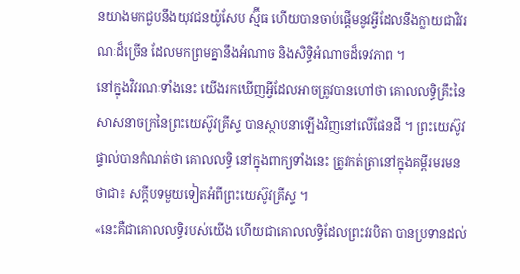នយាងមកជួបនឹងយុវជនយ៉ូសែប ស្ម៊ីធ ហើយបានចាប់ផ្ដើមនូវអ្វីដែលនឹងក្លាយជាវិវរណៈដ៏ច្រើន ដែលមកព្រមគ្នានឹងអំណាច និងសិទ្ធិអំណាចដ៏ទេវភាព ។
នៅក្នុងវិវរណៈទាំងនេះ យើងរកឃើញអ្វីដែលអាចត្រូវបានហៅថា គោលលទ្ធិគ្រឹះនៃសាសនាចក្រនៃព្រះយេស៊ូវគ្រីស្ទ បានស្ថាបនាឡើងវិញនៅលើផែនដី ។ ព្រះយេស៊ូវផ្ទាល់បានកំណត់ថា គោលលទ្ធិ នៅក្នុងពាក្យទាំងនេះ ត្រូវកត់ត្រានៅក្នុងគម្ពីរមរមនថាជា៖ សក្ដីបទមួយទៀតអំពីព្រះយេស៊ូវគ្រីស្ទ ។
«នេះគឺជាគោលលទ្ធិរបស់យើង ហើយជាគោលលទ្ធិដែលព្រះវរបិតា បានប្រទានដល់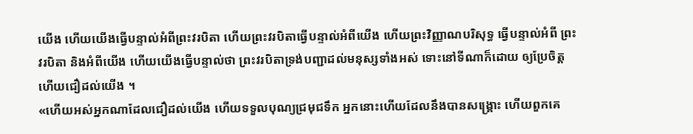យើង ហើយយើងធ្វើបន្ទាល់អំពីព្រះវរបិតា ហើយព្រះវរបិតាធ្វើបន្ទាល់អំពីយើង ហើយព្រះវិញ្ញាណបរិសុទ្ធ ធ្វើបន្ទាល់អំពី ព្រះវរបិតា និងអំពីយើង ហើយយើងធ្វើបន្ទាល់ថា ព្រះវរបិតាទ្រង់បញ្ជាដល់មនុស្សទាំងអស់ ទោះនៅទីណាក៏ដោយ ឲ្យប្រែចិត្ត ហើយជឿដល់យើង ។
«ហើយអស់អ្នកណាដែលជឿដល់យើង ហើយទទួលបុណ្យជ្រមុជទឹក អ្នកនោះហើយដែលនឹងបានសង្គ្រោះ ហើយពួកគេ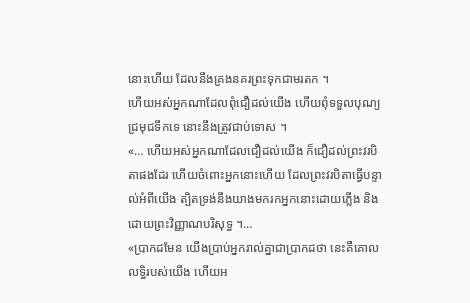នោះហើយ ដែលនឹងគ្រងនគរព្រះទុកជាមរតក ។
ហើយអស់អ្នកណាដែលពុំជឿដល់យើង ហើយពុំទទួលបុណ្យជ្រមុជទឹកទេ នោះនឹងត្រូវជាប់ទោស ។
«… ហើយអស់អ្នកណាដែលជឿដល់យើង ក៏ជឿដល់ព្រះវរបិតាផងដែរ ហើយចំពោះអ្នកនោះហើយ ដែលព្រះវរបិតាធ្វើបន្ទាល់អំពីយើង ត្បិតទ្រង់នឹងយាងមករកអ្នកនោះដោយភ្លើង និងដោយព្រះវិញ្ញាណបរិសុទ្ធ ។…
«ប្រាកដមែន យើងប្រាប់អ្នករាល់គ្នាជាប្រាកដថា នេះគឺគោលលទ្ធិរបស់យើង ហើយអ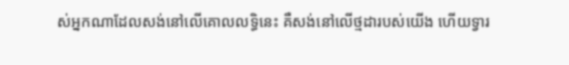ស់អ្នកណាដែលសង់នៅលើគោលលទ្ធិនេះ គឺសង់នៅលើថ្មដារបស់យើង ហើយទ្វារ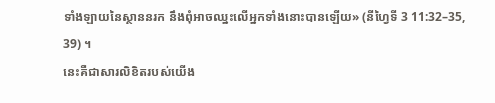ទាំងឡាយនៃស្ថាននរក នឹងពុំអាចឈ្នះលើអ្នកទាំងនោះបានឡើយ» (នីហ្វៃទី 3 11:32–35, 39) ។
នេះគឺជាសារលិខិតរបស់យើង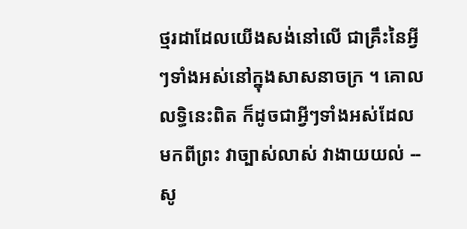ថ្មរដាដែលយើងសង់នៅលើ ជាគ្រឹះនៃអ្វីៗទាំងអស់នៅក្នុងសាសនាចក្រ ។ គោលលទ្ធិនេះពិត ក៏ដូចជាអ្វីៗទាំងអស់ដែលមកពីព្រះ វាច្បាស់លាស់ វាងាយយល់ -- សូ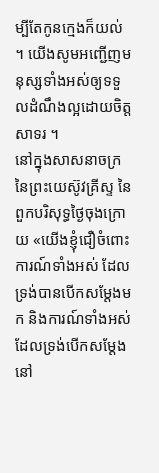ម្បីតែកូនក្មេងក៏យល់ ។ យើងសូមអញ្ជើញមនុស្សទាំងអស់ឲ្យទទួលដំណឹងល្អដោយចិត្តសាទរ ។
នៅក្នុងសាសនាចក្រនៃព្រះយេស៊ូវគ្រីស្ទ នៃពួកបរិសុទ្ធថ្ងៃចុងក្រោយ «យើងខ្ញុំជឿចំពោះការណ៍ទាំងអស់ ដែលទ្រង់បានបើកសម្ដែងមក និងការណ៍ទាំងអស់ ដែលទ្រង់បើកសម្ដែងនៅ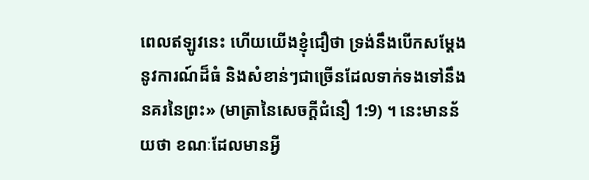ពេលឥឡូវនេះ ហើយយើងខ្ញុំជឿថា ទ្រង់នឹងបើកសម្ដែងនូវការណ៍ដ៏ធំ និងសំខាន់ៗជាច្រើនដែលទាក់ទងទៅនឹងនគរនៃព្រះ» (មាត្រានៃសេចក្ដីជំនឿ 1:9) ។ នេះមានន័យថា ខណៈដែលមានអ្វី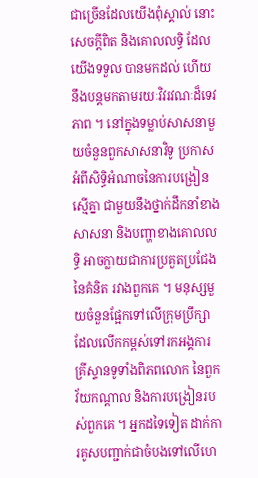ជាច្រើនដែលយើងពុំស្គាល់ នោះសេចក្ដីពិត និងគោលលទ្ធិ ដែលយើងទទួល បានមកដល់ ហើយនឹងបន្ដមកតាមរយៈវិវរវណៈដ៏ទេវភាព ។ នៅក្នុងទម្លាប់សាសនាមួយចំនួនពួកសាសនាវិទូ ប្រកាសអំពីសិទ្ធិអំណាចនៃការបង្រៀនស្មើគ្នា ជាមួយនឹងថ្នាក់ដឹកនាំខាងសាសនា និងបញ្ហាខាងគោលលទ្ធិ អាចក្លាយជាការប្រគួតប្រជែងនៃគំនិត រវាងពួកគេ ។ មនុស្សមួយចំនួនផ្អែកទៅលើក្រុមប្រឹក្សាដែលលើកកម្ពស់ទៅរកអង្គការគ្រីស្ទានទូទាំងពិភពលោក នៃពួកវ័យកណ្ដាល និងការបង្រៀនរបស់ពួកគេ ។ អ្នកដទៃទៀត ដាក់ការគូសបញ្ជាក់ជាចំបងទៅលើហេ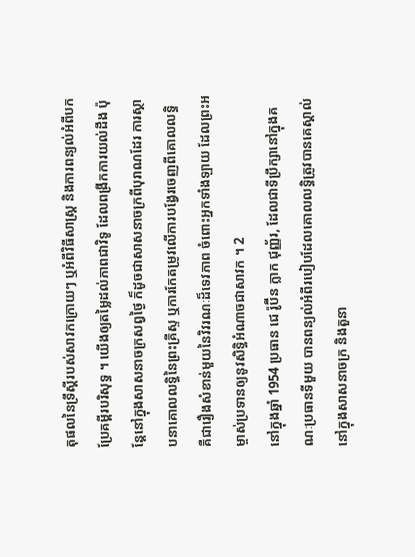តុផលនៃទ្រឹស្ដីរបស់សាវកក្រោយៗ ឬអំពីវិធីសាស្ត្រ និងការពន្យល់អំពីបកប្រែគម្ពីរបរិសុទ្ធ ។ យើងឲ្យតម្លៃដល់ភាពជាវិទូ ដែលពង្រីកការយល់ដឹង ប៉ុន្ដែនៅក្នុងសាសនាចក្រសព្វថ្ងៃ ក៏ដូចជាសាសនាចក្រពីបុរាណដែរ ការស្ថាបនាគោលលទ្ធិនៃព្រះគ្រីស្ទ ឬការកែតម្រូវលើការបង្វែរចេញពីគោលលទ្ធិ គឺជារឿងសំខាន់មួយនៃវិវរណៈដ៏ទេវភាព ចំពោះអ្នកទាំងឡាយ ដែលព្រះអម្ចាស់ប្រទានឲ្យនូវសិទ្ធិអំណាចជាសាវក ។ 2
នៅក្នុងឆ្នាំ 1954 ប្រធាន ជេ រ៉ូប៊ីន ក្លាក ជុញ្ញ័រ, ដែលជាទីប្រឹក្សានៅក្នុងគណៈប្រធានទីមួយ បានពន្យល់អំពីរបៀបដែលគោលលទ្ធិត្រូវបានគេស្គាល់នៅក្នុងសាសនាចក្រ និងតួនា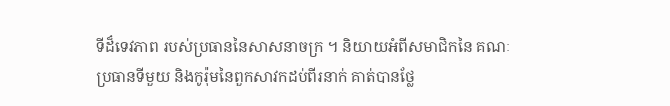ទីដ៏ទេវភាព របស់ប្រធាននៃសាសនាចក្រ ។ និយាយអំពីសមាជិកនៃ គណៈប្រធានទីមួយ និងកូរ៉ុមនៃពួកសាវកដប់ពីរនាក់ គាត់បានថ្លែ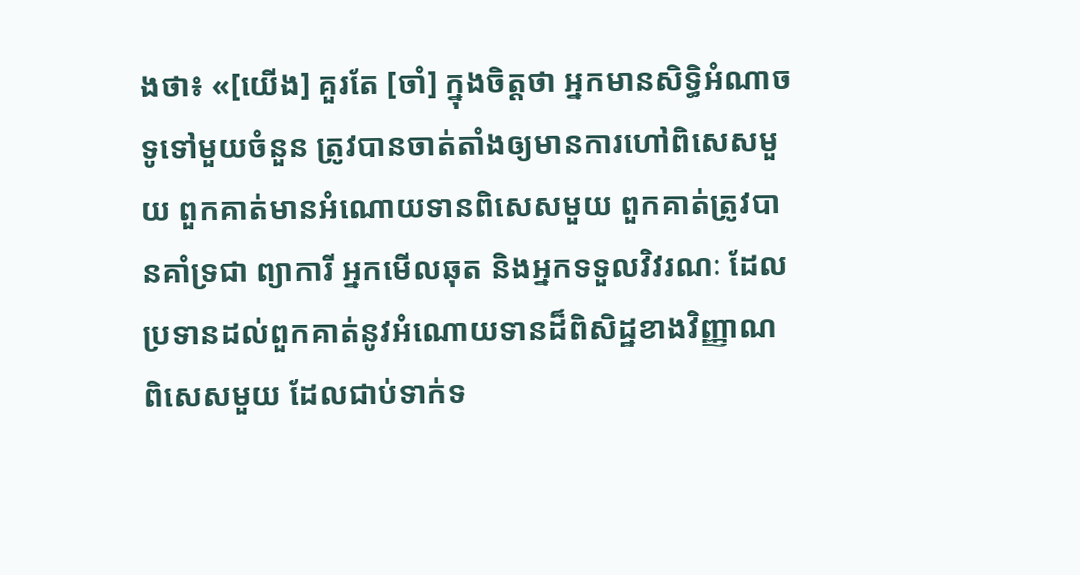ងថា៖ «[យើង] គួរតែ [ចាំ] ក្នុងចិត្តថា អ្នកមានសិទ្ធិអំណាចទូទៅមួយចំនួន ត្រូវបានចាត់តាំងឲ្យមានការហៅពិសេសមួយ ពួកគាត់មានអំណោយទានពិសេសមួយ ពួកគាត់ត្រូវបានគាំទ្រជា ព្យាការី អ្នកមើលឆុត និងអ្នកទទួលវិវរណៈ ដែលប្រទានដល់ពួកគាត់នូវអំណោយទានដ៏ពិសិដ្ឋខាងវិញ្ញាណពិសេសមួយ ដែលជាប់ទាក់ទ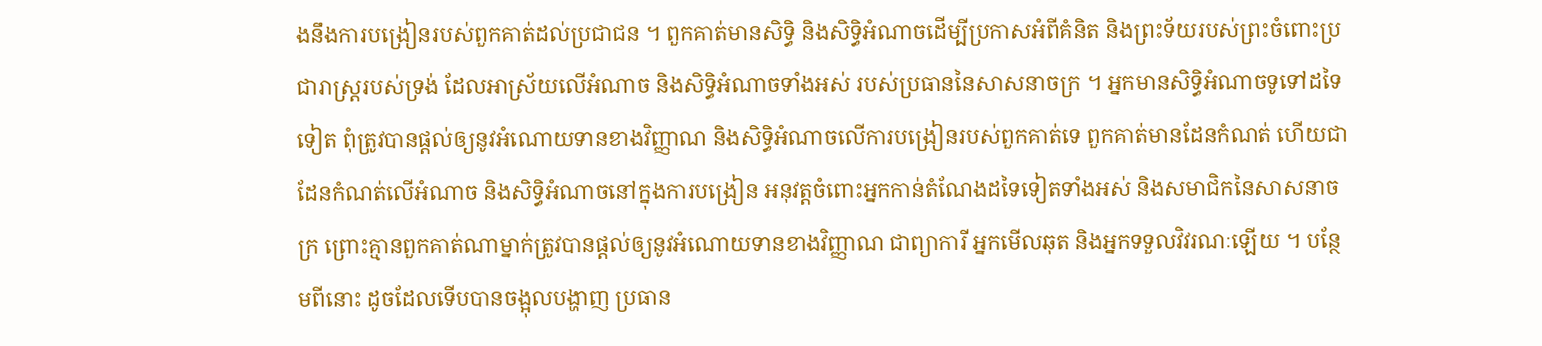ងនឹងការបង្រៀនរបស់ពួកគាត់ដល់ប្រជាជន ។ ពួកគាត់មានសិទ្ធិ និងសិទ្ធិអំណាចដើម្បីប្រកាសអំពីគំនិត និងព្រះទ័យរបស់ព្រះចំពោះប្រជារាស្ត្ររបស់ទ្រង់ ដែលអាស្រ័យលើអំណាច និងសិទ្ធិអំណាចទាំងអស់ របស់ប្រធាននៃសាសនាចក្រ ។ អ្នកមានសិទ្ធិអំណាចទូទៅដទៃទៀត ពុំត្រូវបានផ្ដល់ឲ្យនូវអំណោយទានខាងវិញ្ញាណ និងសិទ្ធិអំណាចលើការបង្រៀនរបស់ពួកគាត់ទេ ពួកគាត់មានដែនកំណត់ ហើយជាដែនកំណត់លើអំណាច និងសិទ្ធិអំណាចនៅក្នុងការបង្រៀន អនុវត្តចំពោះអ្នកកាន់តំណែងដទៃទៀតទាំងអស់ និងសមាជិកនៃសាសនាចក្រ ព្រោះគ្មានពួកគាត់ណាម្នាក់ត្រូវបានផ្ដល់ឲ្យនូវអំណោយទានខាងវិញ្ញាណ ជាព្យាការី អ្នកមើលឆុត និងអ្នកទទួលវិវរណៈឡើយ ។ បន្ថែមពីនោះ ដូចដែលទើបបានចង្អុលបង្ហាញ ប្រធាន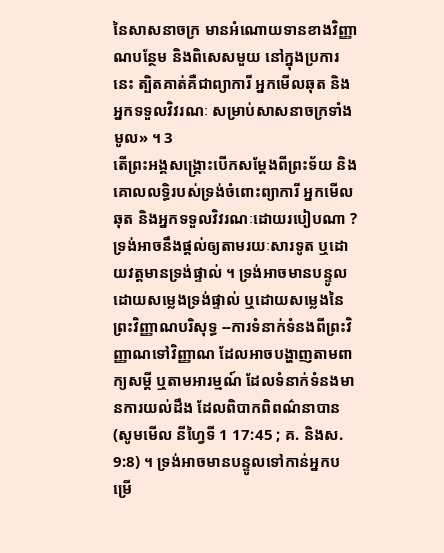នៃសាសនាចក្រ មានអំណោយទានខាងវិញ្ញាណបន្ថែម និងពិសេសមួយ នៅក្នុងប្រការនេះ ត្បិតគាត់គឺជាព្យាការី អ្នកមើលឆុត និងអ្នកទទួលវិវរណៈ សម្រាប់សាសនាចក្រទាំងមូល» ។ 3
តើព្រះអង្គសង្គ្រោះបើកសម្ដែងពីព្រះទ័យ និងគោលលទ្ធិរបស់ទ្រង់ចំពោះព្យាការី អ្នកមើលឆុត និងអ្នកទទួលវិវរណៈដោយរបៀបណា ? ទ្រង់អាចនឹងផ្ដល់ឲ្យតាមរយៈសារទូត ឬដោយវត្តមានទ្រង់ផ្ទាល់ ។ ទ្រង់អាចមានបន្ទូលដោយសម្លេងទ្រង់ផ្ទាល់ ឬដោយសម្លេងនៃព្រះវិញ្ញាណបរិសុទ្ធ --ការទំនាក់ទំនងពីព្រះវិញ្ញាណទៅវិញ្ញាណ ដែលអាចបង្ហាញតាមពាក្យសម្ដី ឬតាមអារម្មណ៍ ដែលទំនាក់ទំនងមានការយល់ដឹង ដែលពិបាកពិពណ៌នាបាន (សូមមើល នីហ្វៃទី 1 17:45 ; គ. និងស. 9:8) ។ ទ្រង់អាចមានបន្ទូលទៅកាន់អ្នកបម្រើ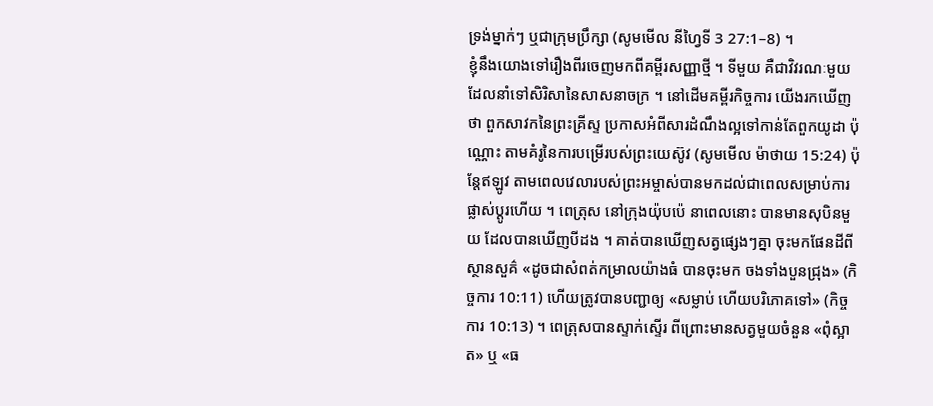ទ្រង់ម្នាក់ៗ ឬជាក្រុមប្រឹក្សា (សូមមើល នីហ្វៃទី 3 27:1–8) ។
ខ្ញុំនឹងយោងទៅរឿងពីរចេញមកពីគម្ពីរសញ្ញាថ្មី ។ ទីមួយ គឺជាវិវរណៈមួយ ដែលនាំទៅសិរិសានៃសាសនាចក្រ ។ នៅដើមគម្ពីរកិច្ចការ យើងរកឃើញថា ពួកសាវកនៃព្រះគ្រីស្ទ ប្រកាសអំពីសារដំណឹងល្អទៅកាន់តែពួកយូដា ប៉ុណ្ណោះ តាមគំរូនៃការបម្រើរបស់ព្រះយេស៊ូវ (សូមមើល ម៉ាថាយ 15:24) ប៉ុន្ដែឥឡូវ តាមពេលវេលារបស់ព្រះអម្ចាស់បានមកដល់ជាពេលសម្រាប់ការផ្លាស់ប្ដូរហើយ ។ ពេត្រុស នៅក្រុងយ៉ុបប៉េ នាពេលនោះ បានមានសុបិនមួយ ដែលបានឃើញបីដង ។ គាត់បានឃើញសត្វផ្សេងៗគ្នា ចុះមកផែនដីពីស្ថានសួគ៌ «ដូចជាសំពត់កម្រាលយ៉ាងធំ បានចុះមក ចងទាំងបួនជ្រុង» (កិច្ចការ 10:11) ហើយត្រូវបានបញ្ជាឲ្យ «សម្លាប់ ហើយបរិភោគទៅ» (កិច្ចការ 10:13) ។ ពេត្រុសបានស្ទាក់ស្ទើរ ពីព្រោះមានសត្វមួយចំនួន «ពុំស្អាត» ឬ «ធ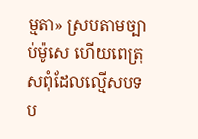ម្មតា» ស្របតាមច្បាប់ម៉ូសេ ហើយពេត្រុសពុំដែលល្មើសបទប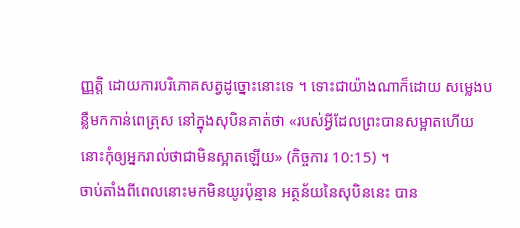ញ្ញត្តិ ដោយការបរិភោគសត្វដូច្នោះនោះទេ ។ ទោះជាយ៉ាងណាក៏ដោយ សម្លេងបន្លឺមកកាន់ពេត្រុស នៅក្នុងសុបិនគាត់ថា «របស់អ្វីដែលព្រះបានសម្អាតហើយ នោះកុំឲ្យអ្នករាល់ថាជាមិនស្អាតឡើយ» (កិច្ចការ 10:15) ។
ចាប់តាំងពីពេលនោះមកមិនយូរប៉ុន្មាន អត្ថន័យនៃសុបិននេះ បាន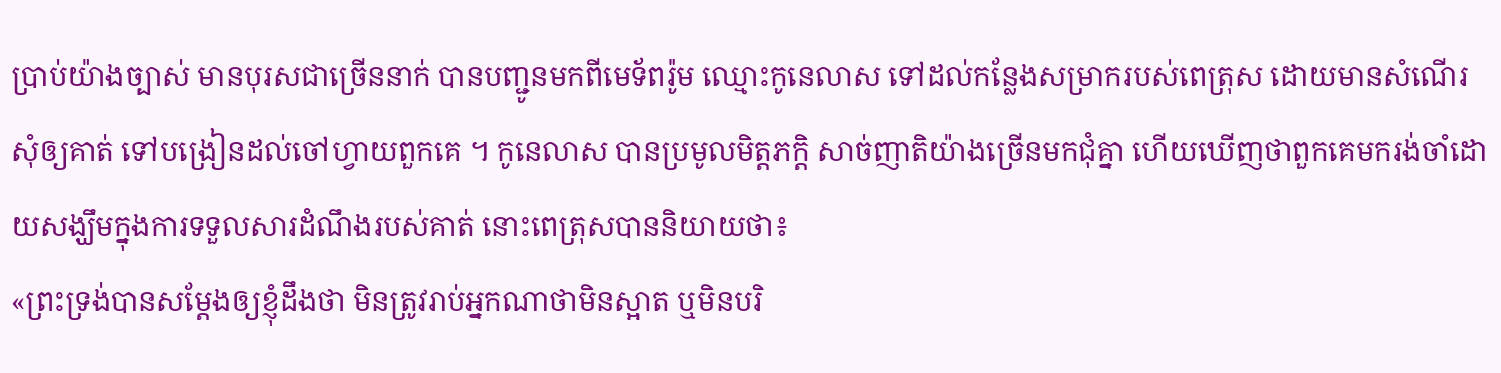ប្រាប់យ៉ាងច្បាស់ មានបុរសជាច្រើននាក់ បានបញ្ជូនមកពីមេទ័ពរ៉ូម ឈ្មោះកូនេលាស ទៅដល់កន្លែងសម្រាករបស់ពេត្រុស ដោយមានសំណើរសុំឲ្យគាត់ ទៅបង្រៀនដល់ចៅហ្វាយពួកគេ ។ កូនេលាស បានប្រមូលមិត្តភក្ដិ សាច់ញាតិយ៉ាងច្រើនមកជុំគ្នា ហើយឃើញថាពួកគេមករង់ចាំដោយសង្ឃឹមក្នុងការទទួលសារដំណឹងរបស់គាត់ នោះពេត្រុសបាននិយាយថា៖
«ព្រះទ្រង់បានសម្ដែងឲ្យខ្ញុំដឹងថា មិនត្រូវរាប់អ្នកណាថាមិនស្អាត ឬមិនបរិ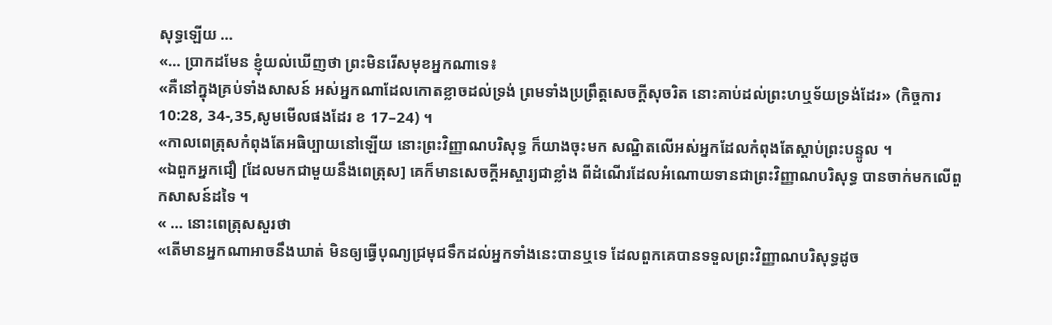សុទ្ធឡើយ …
«… ប្រាកដមែន ខ្ញុំយល់ឃើញថា ព្រះមិនរើសមុខអ្នកណាទេ៖
«គឺនៅក្នុងគ្រប់ទាំងសាសន៍ អស់អ្នកណាដែលកោតខ្លាចដល់ទ្រង់ ព្រមទាំងប្រព្រឹត្តសេចក្ដីសុចរិត នោះគាប់ដល់ព្រះហឬទ័យទ្រង់ដែរ» (កិច្ចការ 10:28, 34-,35,សូមមើលផងដែរ ខ 17–24) ។
«កាលពេត្រុសកំពុងតែអធិប្បាយនៅឡើយ នោះព្រះវិញ្ញាណបរិសុទ្ធ ក៏យាងចុះមក សណ្ឋិតលើអស់អ្នកដែលកំពុងតែស្ដាប់ព្រះបន្ទូល ។
«ឯពួកអ្នកជឿ [ដែលមកជាមួយនឹងពេត្រុស] គេក៏មានសេចក្ដីអស្ចារ្យជាខ្លាំង ពីដំណើរដែលអំណោយទានជាព្រះវិញ្ញាណបរិសុទ្ធ បានចាក់មកលើពួកសាសន៍ដទៃ ។
« … នោះពេត្រុសសួរថា
«តើមានអ្នកណាអាចនឹងឃាត់ មិនឲ្យធ្វើបុណ្យជ្រមុជទឹកដល់អ្នកទាំងនេះបានឬទេ ដែលពួកគេបានទទួលព្រះវិញ្ញាណបរិសុទ្ធដូច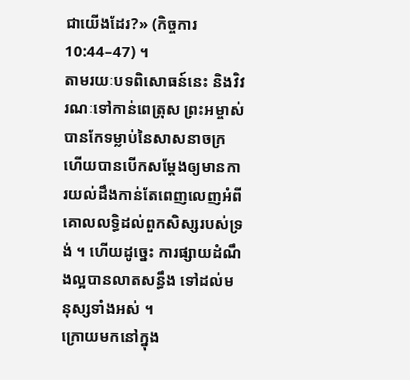ជាយើងដែរ?» (កិច្ចការ 10:44–47) ។
តាមរយៈបទពិសោធន៍នេះ និងវិវរណៈទៅកាន់ពេត្រុស ព្រះអម្ចាស់បានកែទម្លាប់នៃសាសនាចក្រ ហើយបានបើកសម្ដែងឲ្យមានការយល់ដឹងកាន់តែពេញលេញអំពីគោលលទ្ធិដល់ពួកសិស្សរបស់ទ្រង់ ។ ហើយដូច្នេះ ការផ្សាយដំណឹងល្អបានលាតសន្ធឹង ទៅដល់មនុស្សទាំងអស់ ។
ក្រោយមកនៅក្នុង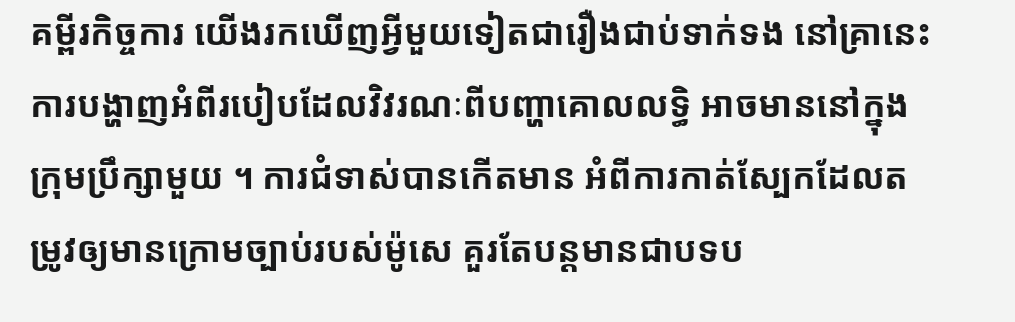គម្ពីរកិច្ចការ យើងរកឃើញអ្វីមួយទៀតជារឿងជាប់ទាក់ទង នៅគ្រានេះការបង្ហាញអំពីរបៀបដែលវិវរណៈពីបញ្ហាគោលលទ្ធិ អាចមាននៅក្នុងក្រុមប្រឹក្សាមួយ ។ ការជំទាស់បានកើតមាន អំពីការកាត់ស្បែកដែលតម្រូវឲ្យមានក្រោមច្បាប់របស់ម៉ូសេ គួរតែបន្ដមានជាបទប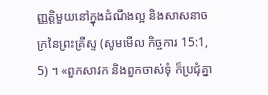ញ្ញត្តិមួយនៅក្នុងដំណឹងល្អ និងសាសនាចក្រនៃព្រះគ្រីស្ទ (សូមមើល កិច្ចការ 15:1, 5) ។ «ពួកសាវក និងពួកចាស់ទុំ ក៏ប្រជុំគ្នា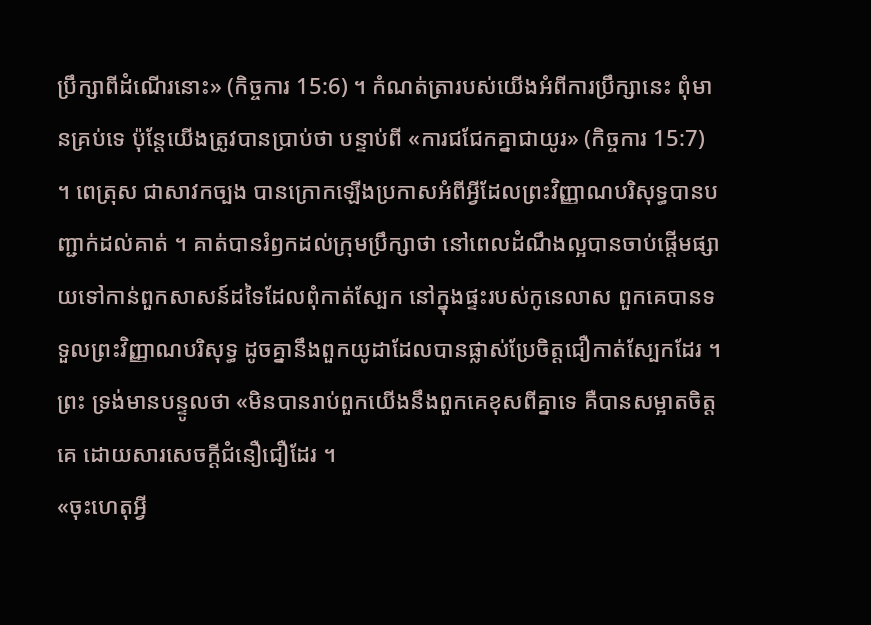ប្រឹក្សាពីដំណើរនោះ» (កិច្ចការ 15:6) ។ កំណត់ត្រារបស់យើងអំពីការប្រឹក្សានេះ ពុំមានគ្រប់ទេ ប៉ុន្តែយើងត្រូវបានប្រាប់ថា បន្ទាប់ពី «ការជជែកគ្នាជាយូរ» (កិច្ចការ 15:7) ។ ពេត្រុស ជាសាវកច្បង បានក្រោកឡើងប្រកាសអំពីអ្វីដែលព្រះវិញ្ញាណបរិសុទ្ធបានបញ្ជាក់ដល់គាត់ ។ គាត់បានរំឭកដល់ក្រុមប្រឹក្សាថា នៅពេលដំណឹងល្អបានចាប់ផ្ដើមផ្សាយទៅកាន់ពួកសាសន៍ដទៃដែលពុំកាត់ស្បែក នៅក្នុងផ្ទះរបស់កូនេលាស ពួកគេបានទទួលព្រះវិញ្ញាណបរិសុទ្ធ ដូចគ្នានឹងពួកយូដាដែលបានផ្លាស់ប្រែចិត្តជឿកាត់ស្បែកដែរ ។ ព្រះ ទ្រង់មានបន្ទូលថា «មិនបានរាប់ពួកយើងនឹងពួកគេខុសពីគ្នាទេ គឺបានសម្អាតចិត្តគេ ដោយសារសេចក្ដីជំនឿជឿដែរ ។
«ចុះហេតុអ្វី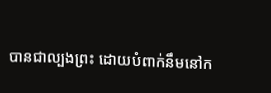បានជាល្បងព្រះ ដោយបំពាក់នឹមនៅក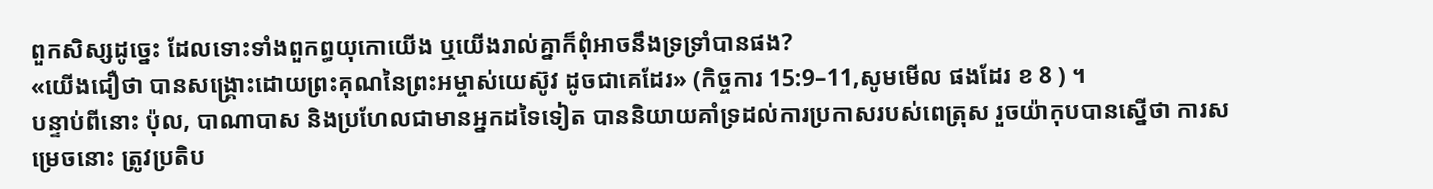ពួកសិស្សដូច្នេះ ដែលទោះទាំងពួកព្ធយុកោយើង ឬយើងរាល់គ្នាក៏ពុំអាចនឹងទ្រទ្រាំបានផង?
«យើងជឿថា បានសង្គ្រោះដោយព្រះគុណនៃព្រះអម្ចាស់យេស៊ូវ ដូចជាគេដែរ» (កិច្ចការ 15:9–11,សូមមើល ផងដែរ ខ 8 ) ។
បន្ទាប់ពីនោះ ប៉ុល, បាណាបាស និងប្រហែលជាមានអ្នកដទៃទៀត បាននិយាយគាំទ្រដល់ការប្រកាសរបស់ពេត្រុស រួចយ៉ាកុបបានស្នើថា ការសម្រេចនោះ ត្រូវប្រតិប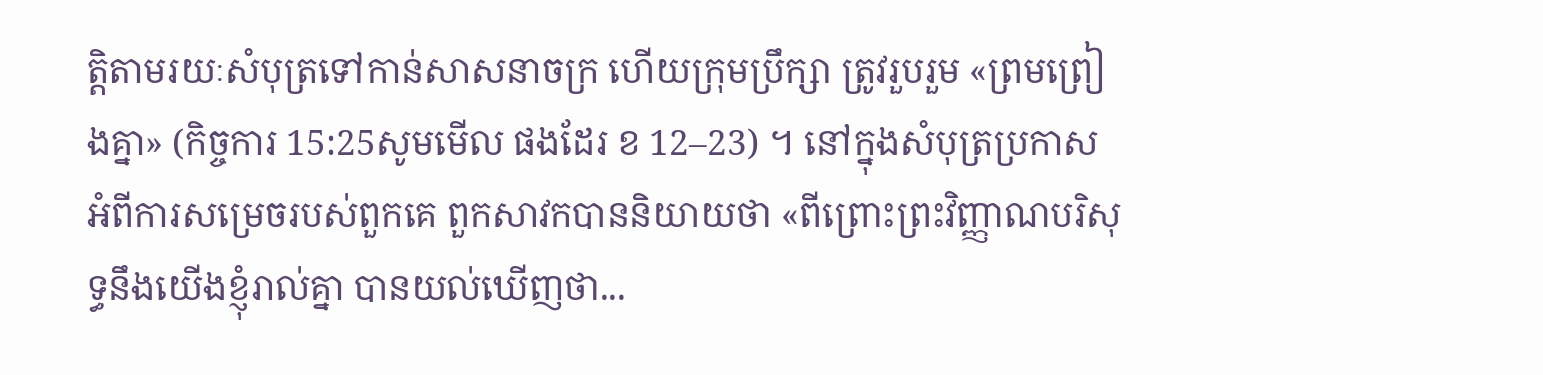ត្តិតាមរយៈសំបុត្រទៅកាន់សាសនាចក្រ ហើយក្រុមប្រឹក្សា ត្រូវរួបរួម «ព្រមព្រៀងគ្នា» (កិច្ចការ 15:25សូមមើល ផងដែរ ខ 12–23) ។ នៅក្នុងសំបុត្រប្រកាសអំពីការសម្រេចរបស់ពួកគេ ពួកសាវកបាននិយាយថា «ពីព្រោះព្រះវិញ្ញាណបរិសុទ្ធនឹងយើងខ្ញុំរាល់គ្នា បានយល់ឃើញថា...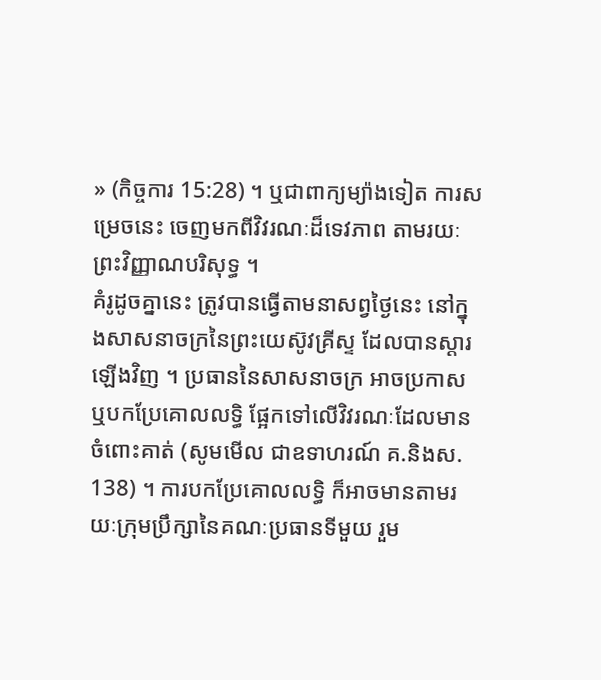» (កិច្ចការ 15:28) ។ ឬជាពាក្យម្យ៉ាងទៀត ការសម្រេចនេះ ចេញមកពីវិវរណៈដ៏ទេវភាព តាមរយៈព្រះវិញ្ញាណបរិសុទ្ធ ។
គំរូដូចគ្នានេះ ត្រូវបានធ្វើតាមនាសព្វថ្ងៃនេះ នៅក្នុងសាសនាចក្រនៃព្រះយេស៊ូវគ្រីស្ទ ដែលបានស្ដារឡើងវិញ ។ ប្រធាននៃសាសនាចក្រ អាចប្រកាស ឬបកប្រែគោលលទ្ធិ ផ្អែកទៅលើវិវរណៈដែលមានចំពោះគាត់ (សូមមើល ជាឧទាហរណ៍ គ.និងស. 138) ។ ការបកប្រែគោលលទ្ធិ ក៏អាចមានតាមរយៈក្រុមប្រឹក្សានៃគណៈប្រធានទីមួយ រួម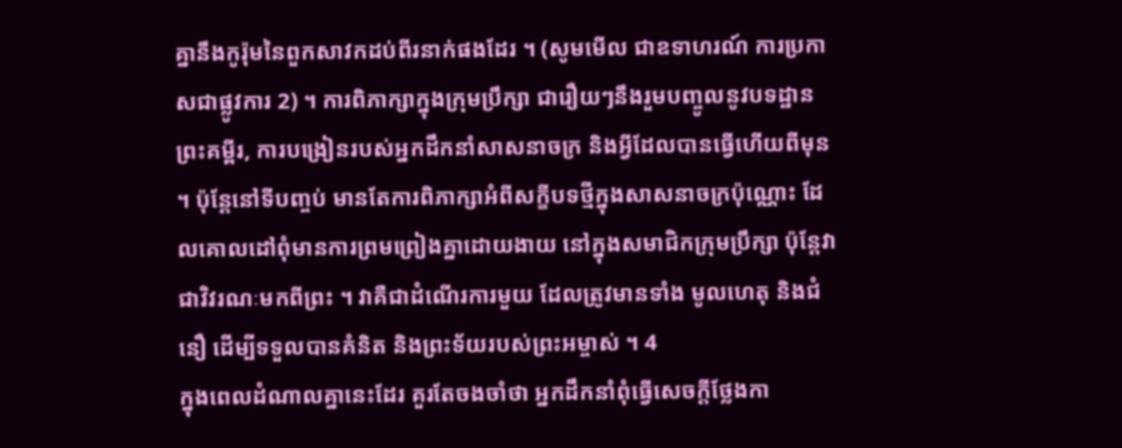គ្នានឹងកូរ៉ុមនៃពួកសាវកដប់ពីរនាក់ផងដែរ ។ (សូមមើល ជាឧទាហរណ៍ ការប្រកាសជាផ្លូវការ 2) ។ ការពិភាក្សាក្នុងក្រុមប្រឹក្សា ជារឿយៗនឹងរួមបញ្ចូលនូវបទដ្ឋានព្រះគម្ពីរ, ការបង្រៀនរបស់អ្នកដឹកនាំសាសនាចក្រ និងអ្វីដែលបានធ្វើហើយពីមុន ។ ប៉ុន្ដែនៅទីបញ្ចប់ មានតែការពិភាក្សាអំពីសក្ខីបទថ្មីក្នុងសាសនាចក្រប៉ុណ្ណោះ ដែលគោលដៅពុំមានការព្រមព្រៀងគ្នាដោយងាយ នៅក្នុងសមាជិកក្រុមប្រឹក្សា ប៉ុន្ដែវាជាវិវរណៈមកពីព្រះ ។ វាគឺជាដំណើរការមួយ ដែលត្រូវមានទាំង មូលហេតុ និងជំនឿ ដើម្បីទទួលបានគំនិត និងព្រះទ័យរបស់ព្រះអម្ចាស់ ។ 4
ក្នុងពេលដំណាលគ្នានេះដែរ គួរតែចងចាំថា អ្នកដឹកនាំពុំធ្វើសេចក្ដីថ្លែងកា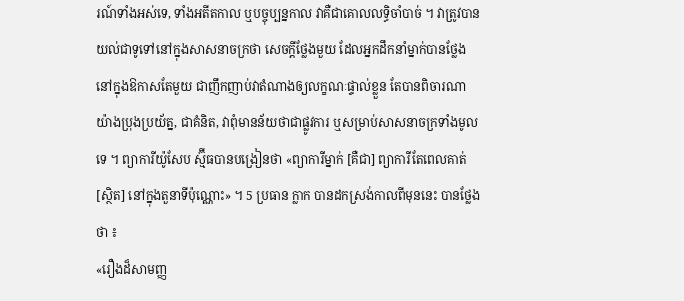រណ៍ទាំងអស់ទេ, ទាំងអតីតកាល ឬបច្ចុប្បន្នកាល វាគឺជាគោលលទ្ធិចាំបាច់ ។ វាត្រូវបានយល់ជាទូទៅនៅក្នុងសាសនាចក្រថា សេចក្ដីថ្លែងមួយ ដែលអ្នកដឹកនាំម្នាក់បានថ្លែង នៅក្នុងឱកាសតែមួយ ជាញឹកញាប់វាតំណាងឲ្យលក្ខណៈផ្ទាល់ខ្លួន តែបានពិចារណាយ៉ាងប្រុងប្រយ័ត្ន, ជាគំនិត, វាពុំមានន័យថាជាផ្លូវការ ឬសម្រាប់សាសនាចក្រទាំងមូលទេ ។ ព្យាការីយ៉ូសែប ស្ម៊ីធបានបង្រៀនថា «ព្យាការីម្នាក់ [គឺជា] ព្យាការីតែពេលគាត់ [ស្ថិត] នៅក្នុងតួនាទីប៉ុណ្ណោះ» ។ 5 ប្រធាន ក្លាក បានដកស្រង់កាលពីមុននេះ បានថ្លែងថា ៖
«រឿងដ៏សាមញ្ញ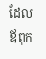ដែលឪពុក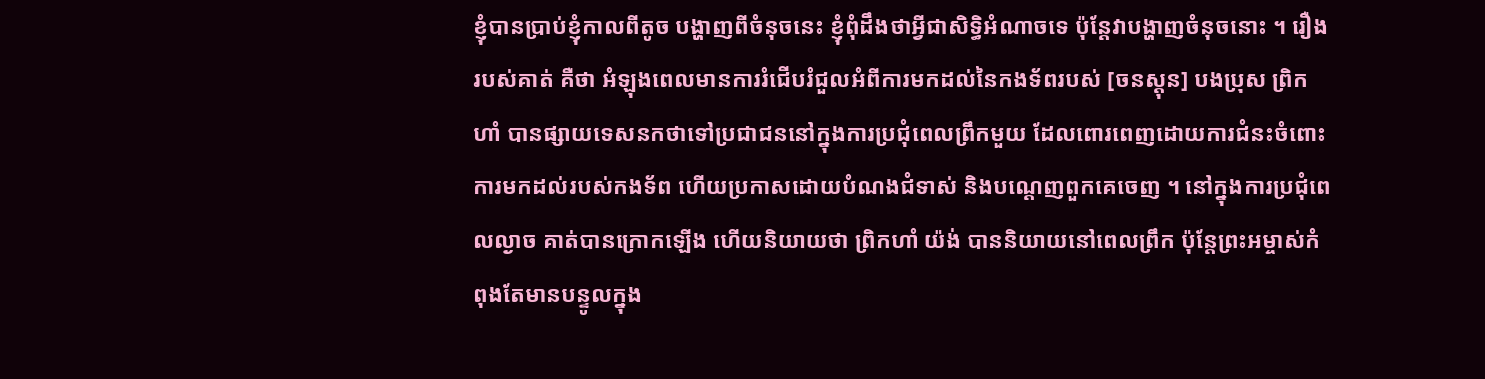ខ្ញុំបានប្រាប់ខ្ញុំកាលពីតូច បង្ហាញពីចំនុចនេះ ខ្ញុំពុំដឹងថាអ្វីជាសិទ្ធិអំណាចទេ ប៉ុន្តែវាបង្ហាញចំនុចនោះ ។ រឿងរបស់គាត់ គឺថា អំឡុងពេលមានការរំជើបរំជួលអំពីការមកដល់នៃកងទ័ពរបស់ [ចនស្ដុន] បងប្រុស ព្រិកហាំ បានផ្សាយទេសនកថាទៅប្រជាជននៅក្នុងការប្រជុំពេលព្រឹកមួយ ដែលពោរពេញដោយការជំនះចំពោះការមកដល់របស់កងទ័ព ហើយប្រកាសដោយបំណងជំទាស់ និងបណ្ដេញពួកគេចេញ ។ នៅក្នុងការប្រជុំពេលល្ងាច គាត់បានក្រោកឡើង ហើយនិយាយថា ព្រិកហាំ យ៉ង់ បាននិយាយនៅពេលព្រឹក ប៉ុន្តែព្រះអម្ចាស់កំពុងតែមានបន្ទូលក្នុង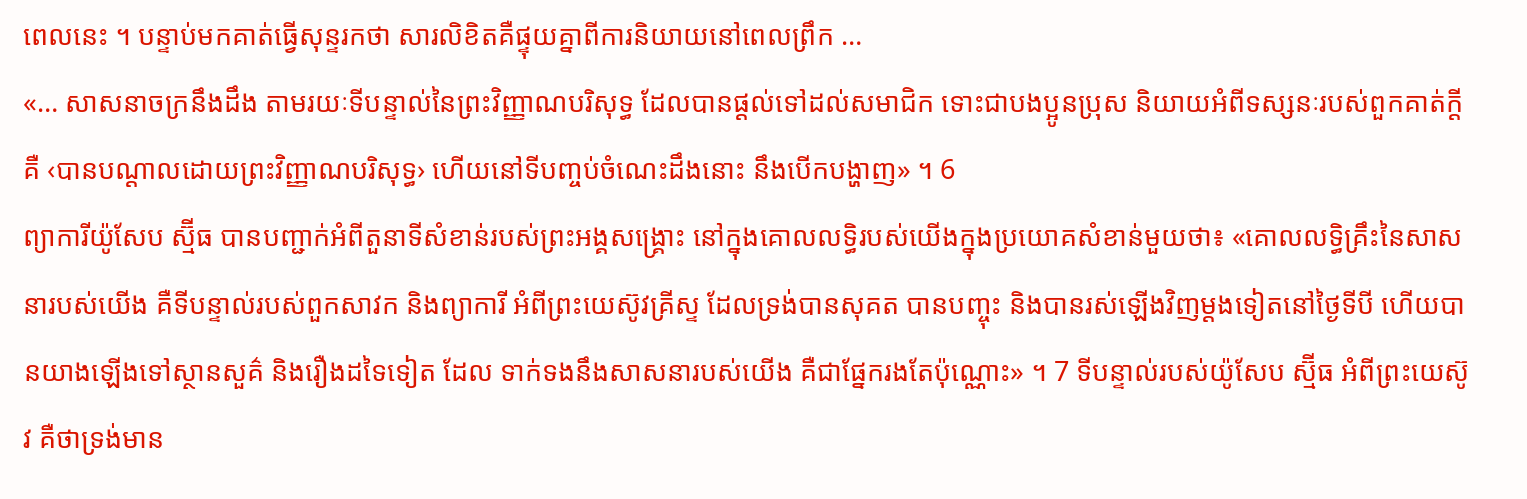ពេលនេះ ។ បន្ទាប់មកគាត់ធ្វើសុន្ទរកថា សារលិខិតគឺផ្ទុយគ្នាពីការនិយាយនៅពេលព្រឹក …
«… សាសនាចក្រនឹងដឹង តាមរយៈទីបន្ទាល់នៃព្រះវិញ្ញាណបរិសុទ្ធ ដែលបានផ្ដល់ទៅដល់សមាជិក ទោះជាបងប្អូនប្រុស និយាយអំពីទស្សនៈរបស់ពួកគាត់ក្ដី គឺ ‹បានបណ្ដាលដោយព្រះវិញ្ញាណបរិសុទ្ធ› ហើយនៅទីបញ្ចប់ចំណេះដឹងនោះ នឹងបើកបង្ហាញ» ។ 6
ព្យាការីយ៉ូសែប ស្ម៊ីធ បានបញ្ជាក់អំពីតួនាទីសំខាន់របស់ព្រះអង្គសង្គ្រោះ នៅក្នុងគោលលទ្ធិរបស់យើងក្នុងប្រយោគសំខាន់មួយថា៖ «គោលលទ្ធិគ្រឹះនៃសាសនារបស់យើង គឺទីបន្ទាល់របស់ពួកសាវក និងព្យាការី អំពីព្រះយេស៊ូវគ្រីស្ទ ដែលទ្រង់បានសុគត បានបញ្ចុះ និងបានរស់ឡើងវិញម្ដងទៀតនៅថ្ងៃទីបី ហើយបានយាងឡើងទៅស្ថានសួគ៌ និងរឿងដទៃទៀត ដែល ទាក់ទងនឹងសាសនារបស់យើង គឺជាផ្នែករងតែប៉ុណ្ណោះ» ។ 7 ទីបន្ទាល់របស់យ៉ូសែប ស្ម៊ីធ អំពីព្រះយេស៊ូវ គឺថាទ្រង់មាន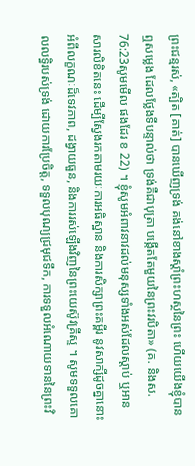ព្រះជន្មរស់, «ត្បិត [គាត់] បានឃើញទ្រង់ គង់នៅខាងស្ដាំព្រះហស្ថនៃព្រះ ហើយយើងខ្ញុំបានឮសម្លេង ដែលថ្លែងទីបន្ទាល់ថា ទ្រង់គឺជាបុត្រា បង្កើតតែមួយនៃព្រះវរបិតា» (គ. និងស. 76:23សូមមើល ផងដែរ ខ 22) ។ ខ្ញុំសូមអំពាវនាវដល់មនុស្សទាំងអស់ដែលស្ដាប់ ឬអានសារលិខិតនេះ ដើម្បីស្វែងរកតាមរយៈការអធិស្ឋាន និងការសិក្សាព្រះគម្ពីរ នូវសាក្សីដូចគ្នានោះ អំពីលក្ខណៈដ៏ទេវភាព, ដង្វាយធួន, និងការរស់ឡើងវិញនៃព្រះយេស៊ូវគ្រីស្ទ ។ សូមទទួលគោលលទ្ធិរបស់ទ្រង់ ដោយការប្រែចិត្ត, ទទួលបុណ្យជ្រមុជទឹក, ការទទួលអំណោយទាននៃព្រះវិ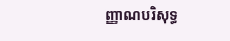ញ្ញាណបរិសុទ្ធ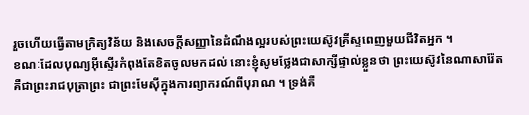រួចហើយធ្វើតាមក្រិត្យវិន័យ និងសេចក្ដីសញ្ញានៃដំណឹងល្អរបស់ព្រះយេស៊ូវគ្រីស្ទពេញមួយជីវិតអ្នក ។
ខណៈដែលបុណ្យអ៊ីស្ទើរកំពុងតែខិតចូលមកដល់ នោះខ្ញុំសូមថ្លែងជាសាក្សីផ្ទាល់ខ្លួនថា ព្រះយេស៊ូវនៃណាសារ៉ែត គឺជាព្រះរាជបុត្រាព្រះ ជាព្រះមែស៊ីក្នុងការព្យាករណ៍ពីបុរាណ ។ ទ្រង់គឺ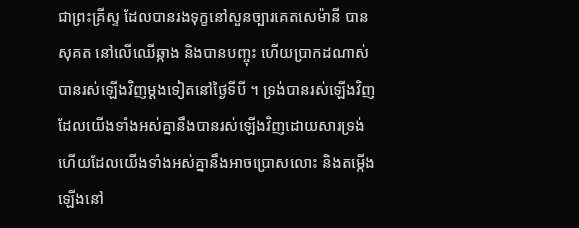ជាព្រះគ្រីស្ទ ដែលបានរងទុក្ខនៅសួនច្បារគេតសេម៉ានី បានសុគត នៅលើឈើឆ្កាង និងបានបញ្ចុះ ហើយប្រាកដណាស់បានរស់ឡើងវិញម្ដងទៀតនៅថ្ងៃទីបី ។ ទ្រង់បានរស់ឡើងវិញ ដែលយើងទាំងអស់គ្នានឹងបានរស់ឡើងវិញដោយសារទ្រង់ ហើយដែលយើងទាំងអស់គ្នានឹងអាចប្រោសលោះ និងតម្កើងឡើងនៅ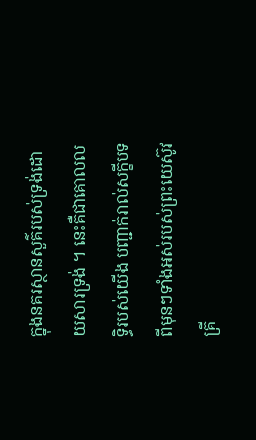ក្នុងនគរស្ថានសួគ៌របស់ទ្រង់ដោយសារទ្រង់ ។ នេះគឺជាគោលលទ្ធិរបស់យើង បញ្ជាក់រាល់សក្ខីបទពីមុនៗទាំងអស់របស់ព្រះយេស៊ូវគ្រី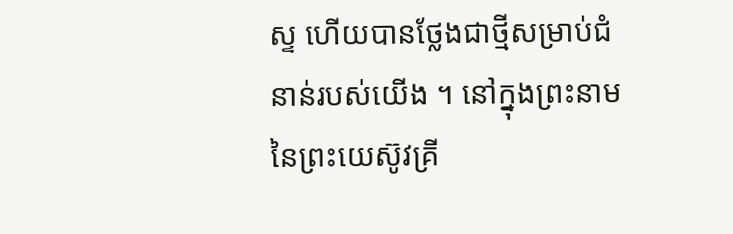ស្ទ ហើយបានថ្លែងជាថ្មីសម្រាប់ជំនាន់របស់យើង ។ នៅក្នុងព្រះនាមនៃព្រះយេស៊ូវគ្រី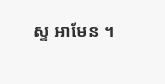ស្ទ អាមែន ។